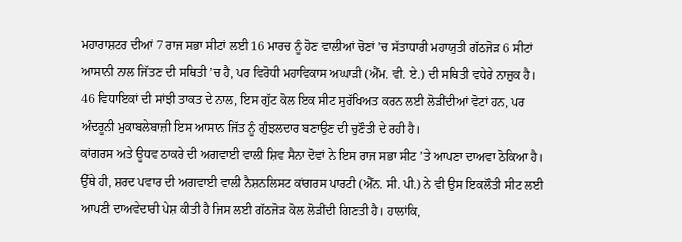ਮਹਾਰਾਸ਼ਟਰ ਦੀਆਂ 7 ਰਾਜ ਸਭਾ ਸੀਟਾਂ ਲਈ 16 ਮਾਰਚ ਨੂੰ ਹੋਣ ਵਾਲੀਆਂ ਚੋਣਾਂ ’ਚ ਸੱਤਾਧਾਰੀ ਮਹਾਯੁਤੀ ਗੱਠਜੋੜ 6 ਸੀਟਾਂ ਆਸਾਨੀ ਨਾਲ ਜਿੱਤਣ ਦੀ ਸਥਿਤੀ ’ਚ ਹੈ, ਪਰ ਵਿਰੋਧੀ ਮਹਾਵਿਕਾਸ ਅਘਾੜੀ (ਐੱਮ. ਵੀ. ਏ.) ਦੀ ਸਥਿਤੀ ਵਧੇਰੇ ਨਾਜ਼ੁਕ ਹੈ। 46 ਵਿਧਾਇਕਾਂ ਦੀ ਸਾਂਝੀ ਤਾਕਤ ਦੇ ਨਾਲ, ਇਸ ਗੁੱਟ ਕੋਲ ਇਕ ਸੀਟ ਸੁਰੱਖਿਅਤ ਕਰਨ ਲਈ ਲੋੜੀਂਦੀਆਂ ਵੋਟਾਂ ਹਨ, ਪਰ ਅੰਦਰੂਨੀ ਮੁਕਾਬਲੇਬਾਜ਼ੀ ਇਸ ਆਸਾਨ ਜਿੱਤ ਨੂੰ ਗੁੰਝਲਦਾਰ ਬਣਾਉਣ ਦੀ ਚੁਣੌਤੀ ਦੇ ਰਹੀ ਹੈ।
ਕਾਂਗਰਸ ਅਤੇ ਊਧਵ ਠਾਕਰੇ ਦੀ ਅਗਵਾਈ ਵਾਲੀ ਸ਼ਿਵ ਸੈਨਾ ਦੋਵਾਂ ਨੇ ਇਸ ਰਾਜ ਸਭਾ ਸੀਟ ’ਤੇ ਆਪਣਾ ਦਾਅਵਾ ਠੋਕਿਆ ਹੈ। ਉੱਥੇ ਹੀ, ਸ਼ਰਦ ਪਵਾਰ ਦੀ ਅਗਵਾਈ ਵਾਲੀ ਨੈਸ਼ਨਲਿਸਟ ਕਾਂਗਰਸ ਪਾਰਟੀ (ਐੱਨ. ਸੀ. ਪੀ.) ਨੇ ਵੀ ਉਸ ਇਕਲੌਤੀ ਸੀਟ ਲਈ ਆਪਣੀ ਦਾਅਵੇਦਾਰੀ ਪੇਸ਼ ਕੀਤੀ ਹੈ ਜਿਸ ਲਈ ਗੱਠਜੋੜ ਕੋਲ ਲੋੜੀਂਦੀ ਗਿਣਤੀ ਹੈ। ਹਾਲਾਂਕਿ,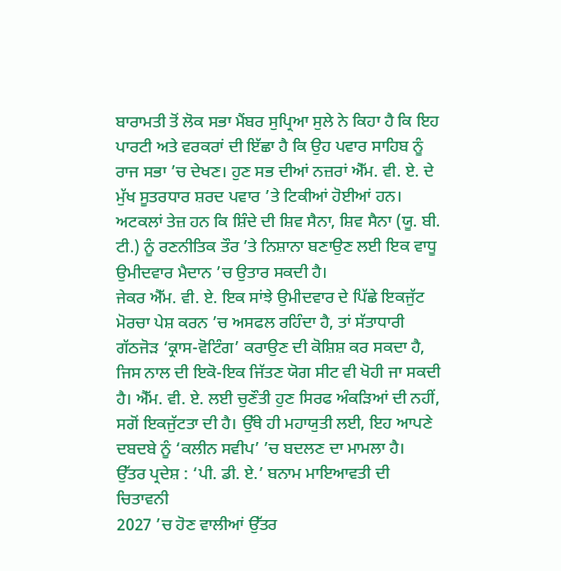ਬਾਰਾਮਤੀ ਤੋਂ ਲੋਕ ਸਭਾ ਮੈਂਬਰ ਸੁਪ੍ਰਿਆ ਸੁਲੇ ਨੇ ਕਿਹਾ ਹੈ ਕਿ ਇਹ ਪਾਰਟੀ ਅਤੇ ਵਰਕਰਾਂ ਦੀ ਇੱਛਾ ਹੈ ਕਿ ਉਹ ਪਵਾਰ ਸਾਹਿਬ ਨੂੰ ਰਾਜ ਸਭਾ ’ਚ ਦੇਖਣ। ਹੁਣ ਸਭ ਦੀਆਂ ਨਜ਼ਰਾਂ ਐੱਮ. ਵੀ. ਏ. ਦੇ ਮੁੱਖ ਸੂਤਰਧਾਰ ਸ਼ਰਦ ਪਵਾਰ ’ਤੇ ਟਿਕੀਆਂ ਹੋਈਆਂ ਹਨ।
ਅਟਕਲਾਂ ਤੇਜ਼ ਹਨ ਕਿ ਸ਼ਿੰਦੇ ਦੀ ਸ਼ਿਵ ਸੈਨਾ, ਸ਼ਿਵ ਸੈਨਾ (ਯੂ. ਬੀ. ਟੀ.) ਨੂੰ ਰਣਨੀਤਿਕ ਤੌਰ ’ਤੇ ਨਿਸ਼ਾਨਾ ਬਣਾਉਣ ਲਈ ਇਕ ਵਾਧੂ ਉਮੀਦਵਾਰ ਮੈਦਾਨ ’ਚ ਉਤਾਰ ਸਕਦੀ ਹੈ।
ਜੇਕਰ ਐੱਮ. ਵੀ. ਏ. ਇਕ ਸਾਂਝੇ ਉਮੀਦਵਾਰ ਦੇ ਪਿੱਛੇ ਇਕਜੁੱਟ ਮੋਰਚਾ ਪੇਸ਼ ਕਰਨ ’ਚ ਅਸਫਲ ਰਹਿੰਦਾ ਹੈ, ਤਾਂ ਸੱਤਾਧਾਰੀ ਗੱਠਜੋੜ ‘ਕ੍ਰਾਸ-ਵੋਟਿੰਗ’ ਕਰਾਉਣ ਦੀ ਕੋਸ਼ਿਸ਼ ਕਰ ਸਕਦਾ ਹੈ, ਜਿਸ ਨਾਲ ਦੀ ਇਕੋ-ਇਕ ਜਿੱਤਣ ਯੋਗ ਸੀਟ ਵੀ ਖੋਹੀ ਜਾ ਸਕਦੀ ਹੈ। ਐੱਮ. ਵੀ. ਏ. ਲਈ ਚੁਣੌਤੀ ਹੁਣ ਸਿਰਫ ਅੰਕੜਿਆਂ ਦੀ ਨਹੀਂ, ਸਗੋਂ ਇਕਜੁੱਟਤਾ ਦੀ ਹੈ। ਉੱਥੇ ਹੀ ਮਹਾਯੁਤੀ ਲਈ, ਇਹ ਆਪਣੇ ਦਬਦਬੇ ਨੂੰ ‘ਕਲੀਨ ਸਵੀਪ’ ’ਚ ਬਦਲਣ ਦਾ ਮਾਮਲਾ ਹੈ।
ਉੱਤਰ ਪ੍ਰਦੇਸ਼ : ‘ਪੀ. ਡੀ. ਏ.’ ਬਨਾਮ ਮਾਇਆਵਤੀ ਦੀ ਚਿਤਾਵਨੀ
2027 ’ਚ ਹੋਣ ਵਾਲੀਆਂ ਉੱਤਰ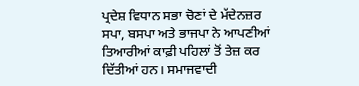ਪ੍ਰਦੇਸ਼ ਵਿਧਾਨ ਸਭਾ ਚੋਣਾਂ ਦੇ ਮੱਦੇਨਜ਼ਰ ਸਪਾ, ਬਸਪਾ ਅਤੇ ਭਾਜਪਾ ਨੇ ਆਪਣੀਆਂ ਤਿਆਰੀਆਂ ਕਾਫ਼ੀ ਪਹਿਲਾਂ ਤੋਂ ਤੇਜ਼ ਕਰ ਦਿੱਤੀਆਂ ਹਨ। ਸਮਾਜਵਾਦੀ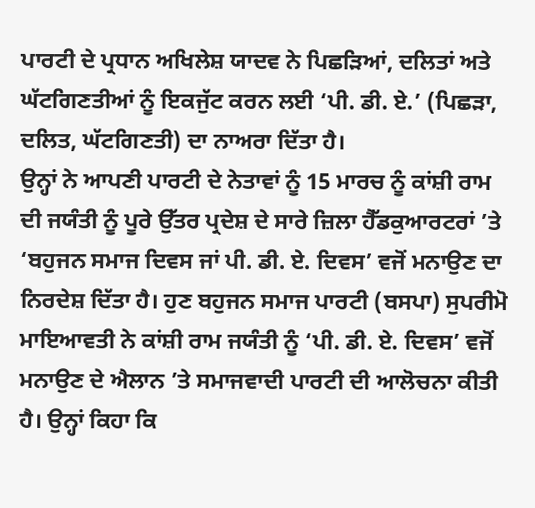ਪਾਰਟੀ ਦੇ ਪ੍ਰਧਾਨ ਅਖਿਲੇਸ਼ ਯਾਦਵ ਨੇ ਪਿਛੜਿਆਂ, ਦਲਿਤਾਂ ਅਤੇ ਘੱਟਗਿਣਤੀਆਂ ਨੂੰ ਇਕਜੁੱਟ ਕਰਨ ਲਈ ‘ਪੀ. ਡੀ. ਏ.’ (ਪਿਛੜਾ, ਦਲਿਤ, ਘੱਟਗਿਣਤੀ) ਦਾ ਨਾਅਰਾ ਦਿੱਤਾ ਹੈ।
ਉਨ੍ਹਾਂ ਨੇ ਆਪਣੀ ਪਾਰਟੀ ਦੇ ਨੇਤਾਵਾਂ ਨੂੰ 15 ਮਾਰਚ ਨੂੰ ਕਾਂਸ਼ੀ ਰਾਮ ਦੀ ਜਯੰਤੀ ਨੂੰ ਪੂਰੇ ਉੱਤਰ ਪ੍ਰਦੇਸ਼ ਦੇ ਸਾਰੇ ਜ਼ਿਲਾ ਹੈੱਡਕੁਆਰਟਰਾਂ ’ਤੇ ‘ਬਹੁਜਨ ਸਮਾਜ ਦਿਵਸ ਜਾਂ ਪੀ. ਡੀ. ਏ. ਦਿਵਸ’ ਵਜੋਂ ਮਨਾਉਣ ਦਾ ਨਿਰਦੇਸ਼ ਦਿੱਤਾ ਹੈ। ਹੁਣ ਬਹੁਜਨ ਸਮਾਜ ਪਾਰਟੀ (ਬਸਪਾ) ਸੁਪਰੀਮੋ ਮਾਇਆਵਤੀ ਨੇ ਕਾਂਸ਼ੀ ਰਾਮ ਜਯੰਤੀ ਨੂੰ ‘ਪੀ. ਡੀ. ਏ. ਦਿਵਸ’ ਵਜੋਂ ਮਨਾਉਣ ਦੇ ਐਲਾਨ ’ਤੇ ਸਮਾਜਵਾਦੀ ਪਾਰਟੀ ਦੀ ਆਲੋਚਨਾ ਕੀਤੀ ਹੈ। ਉਨ੍ਹਾਂ ਕਿਹਾ ਕਿ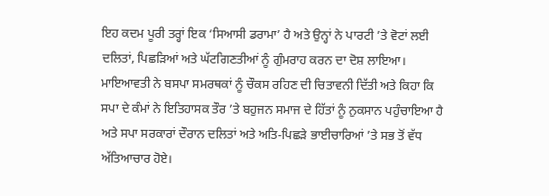ਇਹ ਕਦਮ ਪੂਰੀ ਤਰ੍ਹਾਂ ਇਕ ‘ਸਿਆਸੀ ਡਰਾਮਾ’ ਹੈ ਅਤੇ ਉਨ੍ਹਾਂ ਨੇ ਪਾਰਟੀ ’ਤੇ ਵੋਟਾਂ ਲਈ ਦਲਿਤਾਂ, ਪਿਛੜਿਆਂ ਅਤੇ ਘੱਟਗਿਣਤੀਆਂ ਨੂੰ ਗੁੰਮਰਾਹ ਕਰਨ ਦਾ ਦੋਸ਼ ਲਾਇਆ।
ਮਾਇਆਵਤੀ ਨੇ ਬਸਪਾ ਸਮਰਥਕਾਂ ਨੂੰ ਚੌਕਸ ਰਹਿਣ ਦੀ ਚਿਤਾਵਨੀ ਦਿੱਤੀ ਅਤੇ ਕਿਹਾ ਕਿ ਸਪਾ ਦੇ ਕੰਮਾਂ ਨੇ ਇਤਿਹਾਸਕ ਤੌਰ ’ਤੇ ਬਹੁਜਨ ਸਮਾਜ ਦੇ ਹਿੱਤਾਂ ਨੂੰ ਨੁਕਸਾਨ ਪਹੁੰਚਾਇਆ ਹੈ ਅਤੇ ਸਪਾ ਸਰਕਾਰਾਂ ਦੌਰਾਨ ਦਲਿਤਾਂ ਅਤੇ ਅਤਿ-ਪਿਛੜੇ ਭਾਈਚਾਰਿਆਂ ’ਤੇ ਸਭ ਤੋਂ ਵੱਧ ਅੱਤਿਆਚਾਰ ਹੋਏ।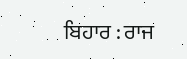ਬਿਹਾਰ : ਰਾਜ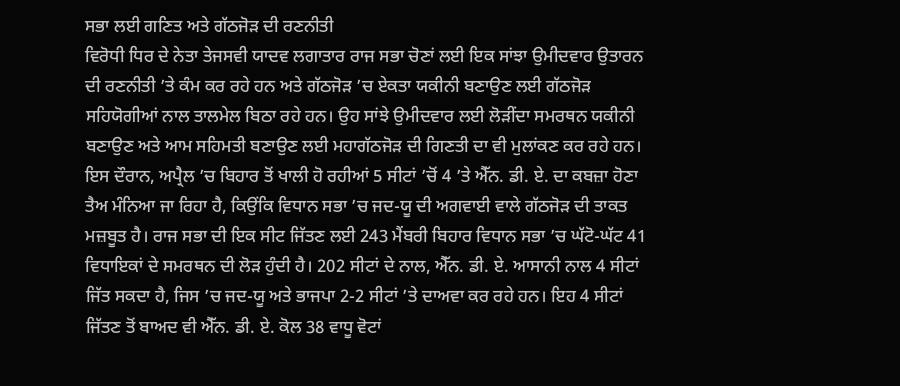ਸਭਾ ਲਈ ਗਣਿਤ ਅਤੇ ਗੱਠਜੋੜ ਦੀ ਰਣਨੀਤੀ
ਵਿਰੋਧੀ ਧਿਰ ਦੇ ਨੇਤਾ ਤੇਜਸਵੀ ਯਾਦਵ ਲਗਾਤਾਰ ਰਾਜ ਸਭਾ ਚੋਣਾਂ ਲਈ ਇਕ ਸਾਂਝਾ ਉਮੀਦਵਾਰ ਉਤਾਰਨ ਦੀ ਰਣਨੀਤੀ ’ਤੇ ਕੰਮ ਕਰ ਰਹੇ ਹਨ ਅਤੇ ਗੱਠਜੋੜ ’ਚ ਏਕਤਾ ਯਕੀਨੀ ਬਣਾਉਣ ਲਈ ਗੱਠਜੋੜ ਸਹਿਯੋਗੀਆਂ ਨਾਲ ਤਾਲਮੇਲ ਬਿਠਾ ਰਹੇ ਹਨ। ਉਹ ਸਾਂਝੇ ਉਮੀਦਵਾਰ ਲਈ ਲੋੜੀਂਦਾ ਸਮਰਥਨ ਯਕੀਨੀ ਬਣਾਉਣ ਅਤੇ ਆਮ ਸਹਿਮਤੀ ਬਣਾਉਣ ਲਈ ਮਹਾਗੱਠਜੋੜ ਦੀ ਗਿਣਤੀ ਦਾ ਵੀ ਮੁਲਾਂਕਣ ਕਰ ਰਹੇ ਹਨ।
ਇਸ ਦੌਰਾਨ, ਅਪ੍ਰੈਲ ’ਚ ਬਿਹਾਰ ਤੋਂ ਖਾਲੀ ਹੋ ਰਹੀਆਂ 5 ਸੀਟਾਂ ’ਚੋਂ 4 ’ਤੇ ਐੱਨ. ਡੀ. ਏ. ਦਾ ਕਬਜ਼ਾ ਹੋਣਾ ਤੈਅ ਮੰਨਿਆ ਜਾ ਰਿਹਾ ਹੈ, ਕਿਉਂਕਿ ਵਿਧਾਨ ਸਭਾ ’ਚ ਜਦ-ਯੂ ਦੀ ਅਗਵਾਈ ਵਾਲੇ ਗੱਠਜੋੜ ਦੀ ਤਾਕਤ ਮਜ਼ਬੂਤ ਹੈ। ਰਾਜ ਸਭਾ ਦੀ ਇਕ ਸੀਟ ਜਿੱਤਣ ਲਈ 243 ਮੈਂਬਰੀ ਬਿਹਾਰ ਵਿਧਾਨ ਸਭਾ ’ਚ ਘੱਟੋ-ਘੱਟ 41 ਵਿਧਾਇਕਾਂ ਦੇ ਸਮਰਥਨ ਦੀ ਲੋੜ ਹੁੰਦੀ ਹੈ। 202 ਸੀਟਾਂ ਦੇ ਨਾਲ, ਐੱਨ. ਡੀ. ਏ. ਆਸਾਨੀ ਨਾਲ 4 ਸੀਟਾਂ ਜਿੱਤ ਸਕਦਾ ਹੈ, ਜਿਸ ’ਚ ਜਦ-ਯੂ ਅਤੇ ਭਾਜਪਾ 2-2 ਸੀਟਾਂ ’ਤੇ ਦਾਅਵਾ ਕਰ ਰਹੇ ਹਨ। ਇਹ 4 ਸੀਟਾਂ ਜਿੱਤਣ ਤੋਂ ਬਾਅਦ ਵੀ ਐੱਨ. ਡੀ. ਏ. ਕੋਲ 38 ਵਾਧੂ ਵੋਟਾਂ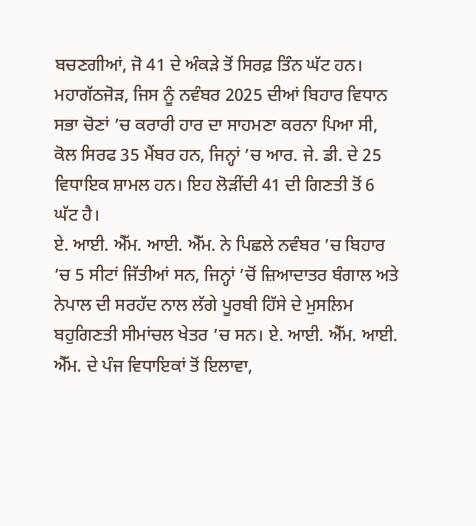ਬਚਣਗੀਆਂ, ਜੋ 41 ਦੇ ਅੰਕੜੇ ਤੋਂ ਸਿਰਫ਼ ਤਿੰਨ ਘੱਟ ਹਨ।
ਮਹਾਗੱਠਜੋੜ, ਜਿਸ ਨੂੰ ਨਵੰਬਰ 2025 ਦੀਆਂ ਬਿਹਾਰ ਵਿਧਾਨ ਸਭਾ ਚੋਣਾਂ ’ਚ ਕਰਾਰੀ ਹਾਰ ਦਾ ਸਾਹਮਣਾ ਕਰਨਾ ਪਿਆ ਸੀ, ਕੋਲ ਸਿਰਫ 35 ਮੈਂਬਰ ਹਨ, ਜਿਨ੍ਹਾਂ ’ਚ ਆਰ. ਜੇ. ਡੀ. ਦੇ 25 ਵਿਧਾਇਕ ਸ਼ਾਮਲ ਹਨ। ਇਹ ਲੋੜੀਂਦੀ 41 ਦੀ ਗਿਣਤੀ ਤੋਂ 6 ਘੱਟ ਹੈ।
ਏ. ਆਈ. ਐੱਮ. ਆਈ. ਐੱਮ. ਨੇ ਪਿਛਲੇ ਨਵੰਬਰ ’ਚ ਬਿਹਾਰ ’ਚ 5 ਸੀਟਾਂ ਜਿੱਤੀਆਂ ਸਨ, ਜਿਨ੍ਹਾਂ ’ਚੋਂ ਜ਼ਿਆਦਾਤਰ ਬੰਗਾਲ ਅਤੇ ਨੇਪਾਲ ਦੀ ਸਰਹੱਦ ਨਾਲ ਲੱਗੇ ਪੂਰਬੀ ਹਿੱਸੇ ਦੇ ਮੁਸਲਿਮ ਬਹੁਗਿਣਤੀ ਸੀਮਾਂਚਲ ਖੇਤਰ ’ਚ ਸਨ। ਏ. ਆਈ. ਐੱਮ. ਆਈ. ਐੱਮ. ਦੇ ਪੰਜ ਵਿਧਾਇਕਾਂ ਤੋਂ ਇਲਾਵਾ,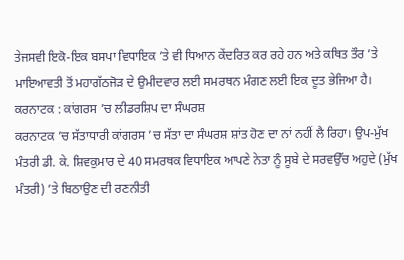ਤੇਜਸਵੀ ਇਕੋ-ਇਕ ਬਸਪਾ ਵਿਧਾਇਕ ’ਤੇ ਵੀ ਧਿਆਨ ਕੇਂਦਰਿਤ ਕਰ ਰਹੇ ਹਨ ਅਤੇ ਕਥਿਤ ਤੌਰ ’ਤੇ ਮਾਇਆਵਤੀ ਤੋਂ ਮਹਾਗੱਠਜੋੜ ਦੇ ਉਮੀਦਵਾਰ ਲਈ ਸਮਰਥਨ ਮੰਗਣ ਲਈ ਇਕ ਦੂਤ ਭੇਜਿਆ ਹੈ।
ਕਰਨਾਟਕ : ਕਾਂਗਰਸ ’ਚ ਲੀਡਰਸ਼ਿਪ ਦਾ ਸੰਘਰਸ਼
ਕਰਨਾਟਕ ’ਚ ਸੱਤਾਧਾਰੀ ਕਾਂਗਰਸ ’ਚ ਸੱਤਾ ਦਾ ਸੰਘਰਸ਼ ਸ਼ਾਂਤ ਹੋਣ ਦਾ ਨਾਂ ਨਹੀਂ ਲੈ ਰਿਹਾ। ਉਪ-ਮੁੱਖ ਮੰਤਰੀ ਡੀ. ਕੇ. ਸ਼ਿਵਕੁਮਾਰ ਦੇ 40 ਸਮਰਥਕ ਵਿਧਾਇਕ ਆਪਣੇ ਨੇਤਾ ਨੂੰ ਸੂਬੇ ਦੇ ਸਰਵਉੱਚ ਅਹੁਦੇ (ਮੁੱਖ ਮੰਤਰੀ) ’ਤੇ ਬਿਠਾਉਣ ਦੀ ਰਣਨੀਤੀ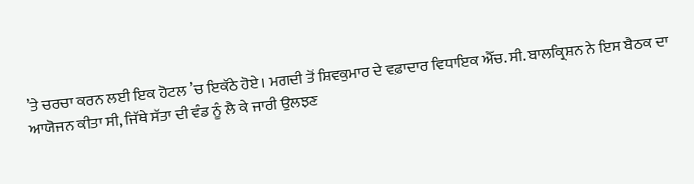’ਤੇ ਚਰਚਾ ਕਰਨ ਲਈ ਇਕ ਹੋਟਲ ’ਚ ਇਕੱਠੇ ਹੋਏ। ਮਗਦੀ ਤੋਂ ਸ਼ਿਵਕੁਮਾਰ ਦੇ ਵਫ਼ਾਦਾਰ ਵਿਧਾਇਕ ਐੱਚ. ਸੀ. ਬਾਲਕ੍ਰਿਸ਼ਨ ਨੇ ਇਸ ਬੈਠਕ ਦਾ ਆਯੋਜਨ ਕੀਤਾ ਸੀ, ਜਿੱਥੇ ਸੱਤਾ ਦੀ ਵੰਡ ਨੂੰ ਲੈ ਕੇ ਜਾਰੀ ਉਲਝਣ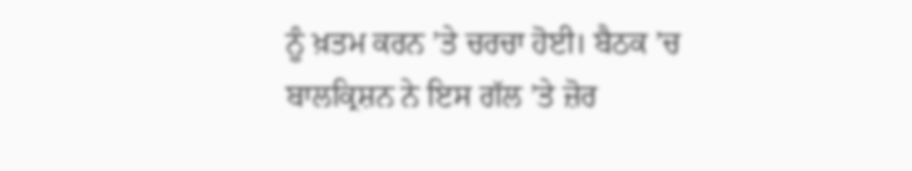ਨੂੰ ਖ਼ਤਮ ਕਰਨ ’ਤੇ ਚਰਚਾ ਹੋਈ। ਬੈਠਕ ’ਚ ਬਾਲਕ੍ਰਿਸ਼ਨ ਨੇ ਇਸ ਗੱਲ ’ਤੇ ਜ਼ੋਰ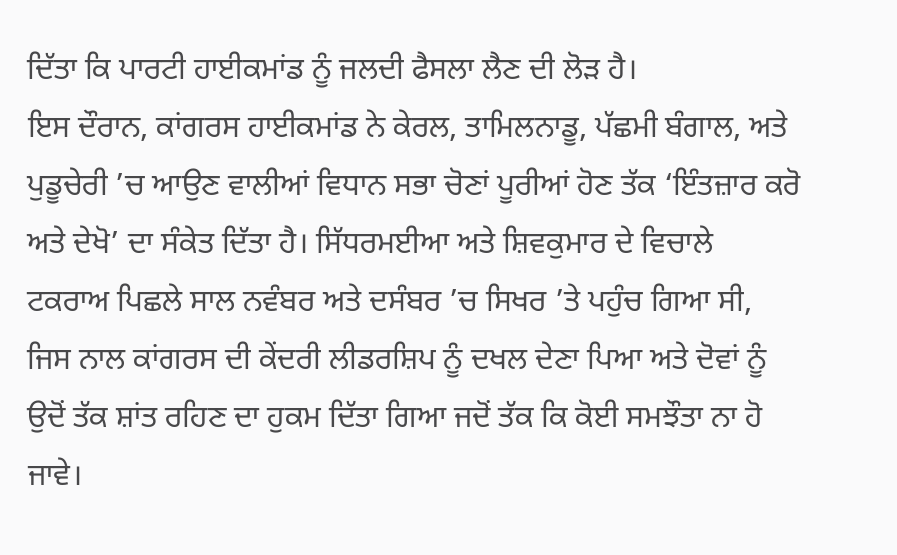ਦਿੱਤਾ ਕਿ ਪਾਰਟੀ ਹਾਈਕਮਾਂਡ ਨੂੰ ਜਲਦੀ ਫੈਸਲਾ ਲੈਣ ਦੀ ਲੋੜ ਹੈ।
ਇਸ ਦੌਰਾਨ, ਕਾਂਗਰਸ ਹਾਈਕਮਾਂਡ ਨੇ ਕੇਰਲ, ਤਾਮਿਲਨਾਡੂ, ਪੱਛਮੀ ਬੰਗਾਲ, ਅਤੇ ਪੁਡੂਚੇਰੀ ’ਚ ਆਉਣ ਵਾਲੀਆਂ ਵਿਧਾਨ ਸਭਾ ਚੋਣਾਂ ਪੂਰੀਆਂ ਹੋਣ ਤੱਕ ‘ਇੰਤਜ਼ਾਰ ਕਰੋ ਅਤੇ ਦੇਖੋ’ ਦਾ ਸੰਕੇਤ ਦਿੱਤਾ ਹੈ। ਸਿੱਧਰਮਈਆ ਅਤੇ ਸ਼ਿਵਕੁਮਾਰ ਦੇ ਵਿਚਾਲੇ ਟਕਰਾਅ ਪਿਛਲੇ ਸਾਲ ਨਵੰਬਰ ਅਤੇ ਦਸੰਬਰ ’ਚ ਸਿਖਰ ’ਤੇ ਪਹੁੰਚ ਗਿਆ ਸੀ, ਜਿਸ ਨਾਲ ਕਾਂਗਰਸ ਦੀ ਕੇਂਦਰੀ ਲੀਡਰਸ਼ਿਪ ਨੂੰ ਦਖਲ ਦੇਣਾ ਪਿਆ ਅਤੇ ਦੋਵਾਂ ਨੂੰ ਉਦੋਂ ਤੱਕ ਸ਼ਾਂਤ ਰਹਿਣ ਦਾ ਹੁਕਮ ਦਿੱਤਾ ਗਿਆ ਜਦੋਂ ਤੱਕ ਕਿ ਕੋਈ ਸਮਝੌਤਾ ਨਾ ਹੋ ਜਾਵੇ।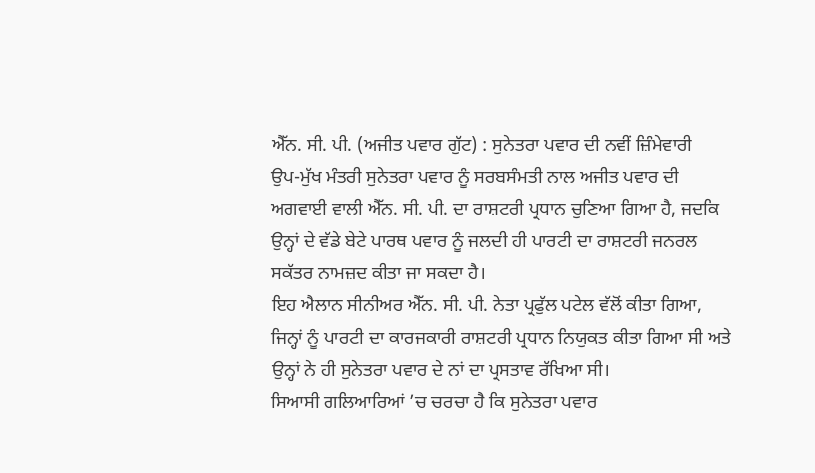ਐੱਨ. ਸੀ. ਪੀ. (ਅਜੀਤ ਪਵਾਰ ਗੁੱਟ) : ਸੁਨੇਤਰਾ ਪਵਾਰ ਦੀ ਨਵੀਂ ਜ਼ਿੰਮੇਵਾਰੀ
ਉਪ-ਮੁੱਖ ਮੰਤਰੀ ਸੁਨੇਤਰਾ ਪਵਾਰ ਨੂੰ ਸਰਬਸੰਮਤੀ ਨਾਲ ਅਜੀਤ ਪਵਾਰ ਦੀ ਅਗਵਾਈ ਵਾਲੀ ਐੱਨ. ਸੀ. ਪੀ. ਦਾ ਰਾਸ਼ਟਰੀ ਪ੍ਰਧਾਨ ਚੁਣਿਆ ਗਿਆ ਹੈ, ਜਦਕਿ ਉਨ੍ਹਾਂ ਦੇ ਵੱਡੇ ਬੇਟੇ ਪਾਰਥ ਪਵਾਰ ਨੂੰ ਜਲਦੀ ਹੀ ਪਾਰਟੀ ਦਾ ਰਾਸ਼ਟਰੀ ਜਨਰਲ ਸਕੱਤਰ ਨਾਮਜ਼ਦ ਕੀਤਾ ਜਾ ਸਕਦਾ ਹੈ।
ਇਹ ਐਲਾਨ ਸੀਨੀਅਰ ਐੱਨ. ਸੀ. ਪੀ. ਨੇਤਾ ਪ੍ਰਫੁੱਲ ਪਟੇਲ ਵੱਲੋਂ ਕੀਤਾ ਗਿਆ, ਜਿਨ੍ਹਾਂ ਨੂੰ ਪਾਰਟੀ ਦਾ ਕਾਰਜਕਾਰੀ ਰਾਸ਼ਟਰੀ ਪ੍ਰਧਾਨ ਨਿਯੁਕਤ ਕੀਤਾ ਗਿਆ ਸੀ ਅਤੇ ਉਨ੍ਹਾਂ ਨੇ ਹੀ ਸੁਨੇਤਰਾ ਪਵਾਰ ਦੇ ਨਾਂ ਦਾ ਪ੍ਰਸਤਾਵ ਰੱਖਿਆ ਸੀ।
ਸਿਆਸੀ ਗਲਿਆਰਿਆਂ ’ਚ ਚਰਚਾ ਹੈ ਕਿ ਸੁਨੇਤਰਾ ਪਵਾਰ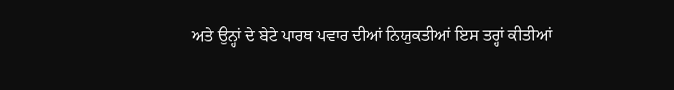ਅਤੇ ਉਨ੍ਹਾਂ ਦੇ ਬੇਟੇ ਪਾਰਥ ਪਵਾਰ ਦੀਆਂ ਨਿਯੁਕਤੀਆਂ ਇਸ ਤਰ੍ਹਾਂ ਕੀਤੀਆਂ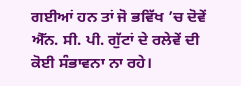ਗਈਆਂ ਹਨ ਤਾਂ ਜੋ ਭਵਿੱਖ ’ਚ ਦੋਵੇਂ ਐੱਨ. ਸੀ. ਪੀ. ਗੁੱਟਾਂ ਦੇ ਰਲੇਵੇਂ ਦੀ ਕੋਈ ਸੰਭਾਵਨਾ ਨਾ ਰਹੇ।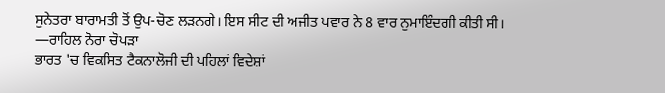ਸੁਨੇਤਰਾ ਬਾਰਾਮਤੀ ਤੋਂ ਉਪ-ਚੋਣ ਲੜਨਗੇ। ਇਸ ਸੀਟ ਦੀ ਅਜੀਤ ਪਵਾਰ ਨੇ 8 ਵਾਰ ਨੁਮਾਇੰਦਗੀ ਕੀਤੀ ਸੀ।
—ਰਾਹਿਲ ਨੋਰਾ ਚੋਪੜਾ
ਭਾਰਤ 'ਚ ਵਿਕਸਿਤ ਟੈਕਨਾਲੋਜੀ ਦੀ ਪਹਿਲਾਂ ਵਿਦੇਸ਼ਾਂ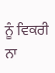ਨੂੰ ਵਿਕਰੀ ਨਾ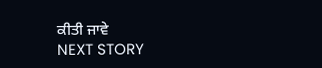ਕੀਤੀ ਜਾਵੇ
NEXT STORY